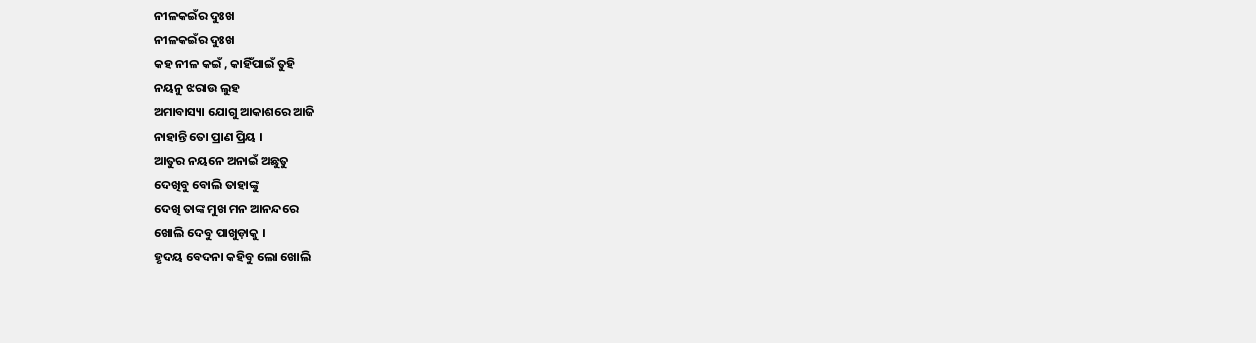ନୀଳକଇଁର ଦୁଃଖ
ନୀଳକଇଁର ଦୁଃଖ
କହ ନୀଳ କଇଁ , କାହିଁପାଇଁ ତୁହି
ନୟନୁ ଝରାଉ ଲୁହ
ଅମାବାସ୍ୟା ଯୋଗୁ ଆକାଶରେ ଆଜି
ନାହାନ୍ତି ତୋ ପ୍ରାଣ ପ୍ରିୟ ।
ଆତୁର ନୟନେ ଅନାଇଁ ଅଛୁତୁ
ଦେଖିବୁ ବୋଲି ତାହାଙ୍କୁ
ଦେଖି ତାଙ୍କ ମୁଖ ମନ ଆନନ୍ଦରେ
ଖୋଲି ଦେବୁ ପାଖୁଡ଼ାକୁ ।
ହୃଦୟ ବେଦନା କହିବୁ ଲୋ ଖୋଲି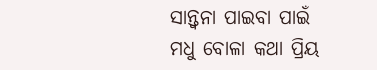ସାନ୍ତ୍ଵନା ପାଇବା ପାଇଁ
ମଧୁ ବୋଳା କଥା ପ୍ରିୟ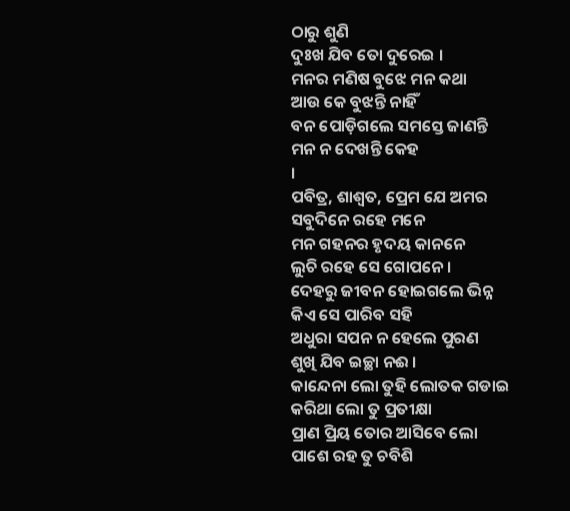ଠାରୁ ଶୁଣି
ଦୁଃଖ ଯିବ ତୋ ଦୁରେଇ ।
ମନର ମଣିଷ ବୁଝେ ମନ କଥା
ଆଉ କେ ବୁଝନ୍ତି ନାହିଁ
ବନ ପୋଡ଼ିଗଲେ ସମସ୍ତେ ଜାଣନ୍ତି
ମନ ନ ଦେଖନ୍ତି କେହ
।
ପବିତ୍ର, ଶାଶ୍ଵତ, ପ୍ରେମ ଯେ ଅମର
ସବୁଦିନେ ରହେ ମନେ
ମନ ଗହନର ହୃଦୟ କାନନେ
ଲୁଚି ରହେ ସେ ଗୋପନେ ।
ଦେହରୁ ଜୀବନ ହୋଇଗଲେ ଭିନ୍ନ
କିଏ ସେ ପାରିବ ସହି
ଅଧୁରା ସପନ ନ ହେଲେ ପୁରଣ
ଶୁଖି ଯିବ ଇଚ୍ଛା ନଈ ।
କାନ୍ଦେନା ଲୋ ତୁହି ଲୋତକ ଗଡାଇ
କରିଥା ଲୋ ତୁ ପ୍ରତୀକ୍ଷା
ପ୍ରାଣ ପ୍ରିୟ ତୋର ଆସିବେ ଲୋ
ପାଶେ ରହ ତୁ ଚବିଶି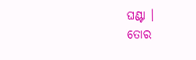ଘଣ୍ଟା ।
ତୋର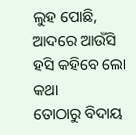ଲୁହ ପୋଛି, ଆଦରେ ଆଉଁସି
ହସି କହିବେ ଲୋ କଥା
ତୋଠାରୁ ବିଦାୟ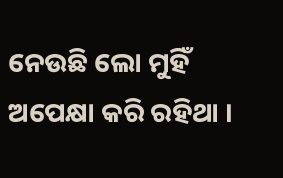ନେଉଛି ଲୋ ମୁହିଁ
ଅପେକ୍ଷା କରି ରହିଥା ।